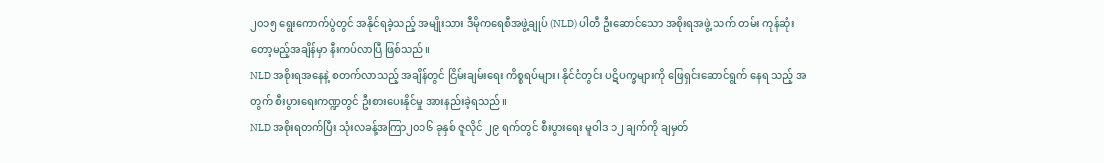၂၀၁၅ ရွေးကောက်ပွဲတွင် အနိုင်ရခဲ့သည့် အမျိုးသား ဒီမိုကရေစီအဖွဲ့ချုပ် (NLD) ပါတီ ဦးဆောင်သော အစိုးရအဖွဲ့ သက် တမ်း ကုန်ဆုံးတော့မည့်အချိန်မှာ နီးကပ်လာပြီ ဖြစ်သည်။
NLD အစိုးရအနေနဲ့ စတက်လာသည့် အချိန်တွင် ငြိမ်းချမ်းရေး ကိစ္စရပ်များ၊ နိုင်ငံတွင်း ပဋိပက္ခများကို ဖြေရှင်းဆောင်ရွက် နေရ သည့် အတွက် စီးပွားရေးကဏ္ဍတွင် ဦးစားပေးနိုင်မှု အားနည်းခဲ့ရသည်။
NLD အစိုးရတက်ပြီး သုံးလခန့်အကြာ၂၀၁၆ ခုနှစ် ဇူလိုင် ၂၉ ရက်တွင် စီးပွားရေး မူဝါဒ ၁၂ ချက်ကို ချမှတ်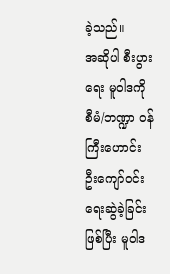ခဲ့သည်။
အဆိုပါ စီးပွားရေး မူဝါဒကို စီမံ/ဘဏ္ဍာ ဝန်ကြီးဟောင်း ဦးကျော်ဝင်း ရေးဆွဲခဲ့ခြင်းဖြစ်ပြီး မူဝါဒ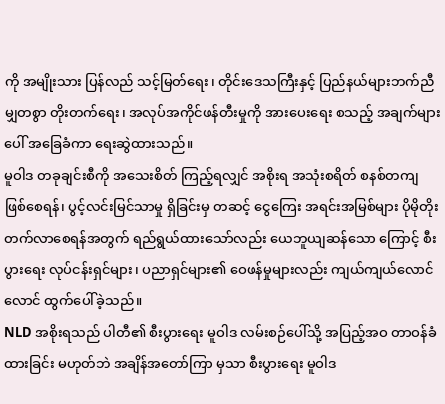ကို အမျိုးသား ပြန်လည် သင့်မြတ်ရေး၊ တိုင်းဒေသကြီးနှင့် ပြည်နယ်များဘက်ညီမျှတစွာ တိုးတက်ရေး၊ အလုပ်အကိုင်ဖန်တီးမှုကို အားပေးရေး စသည့် အချက်များပေါ် အခြေခံကာ ရေးဆွဲထားသည်။
မူဝါဒ တခုချင်းစီကို အသေးစိတ် ကြည့်ရလျှင် အစိုးရ အသုံးစရိတ် စနစ်တကျ ဖြစ်စေရန်၊ ပွင့်လင်းမြင်သာမှု ရှိခြင်းမှ တဆင့် ငွေကြေး အရင်းအမြစ်များ ပိုမိုတိုးတက်လာစေရန်အတွက် ရည်ရွယ်ထားသော်လည်း ယေဘူယျဆန်သော ကြောင့် စီးပွားရေး လုပ်ငန်းရှင်များ၊ ပညာရှင်များ၏ ဝေဖန်မှုများလည်း ကျယ်ကျယ်လောင်လောင် ထွက်ပေါ်ခဲ့သည်။
NLD အစိုးရသည် ပါတီ၏ စီးပွားရေး မူဝါဒ လမ်းစဉ်ပေါ်သို့ အပြည့်အဝ တာဝန်ခံထားခြင်း မဟုတ်ဘဲ အချိန်အတော်ကြာ မှသာ စီးပွားရေး မူဝါဒ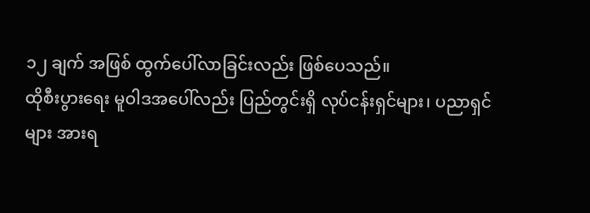၁၂ ချက် အဖြစ် ထွက်ပေါ်လာခြင်းလည်း ဖြစ်ပေသည်။
ထိုစီးပွားရေး မူဝါဒအပေါ်လည်း ပြည်တွင်းရှိ လုပ်ငန်းရှင်များ၊ ပညာရှင်များ အားရ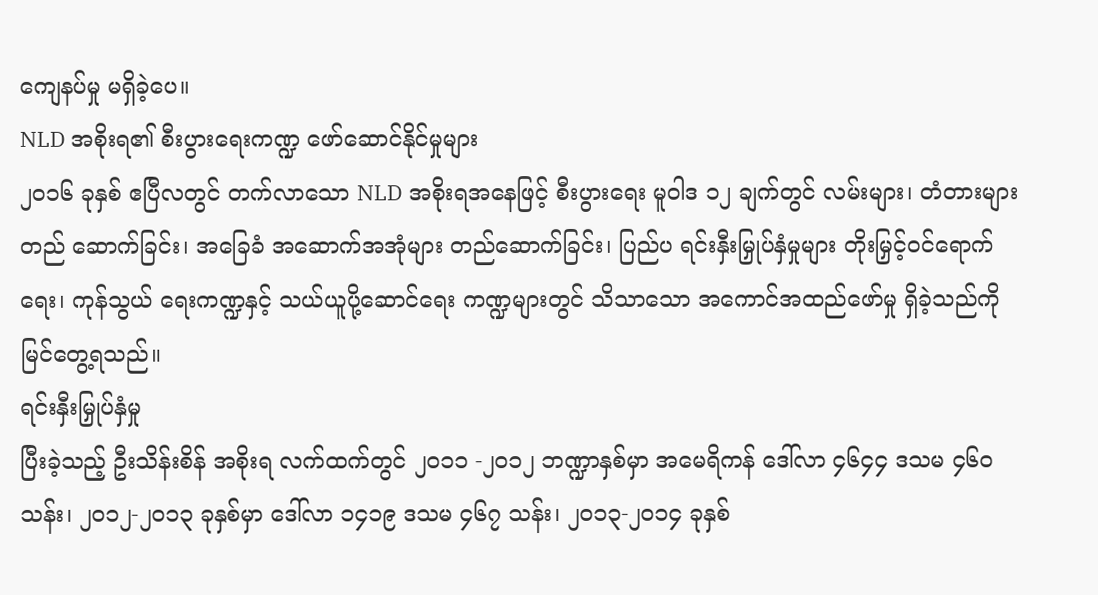ကျေနပ်မှု မရှိခဲ့ပေ။
NLD အစိုးရ၏ စီးပွားရေးကဏ္ဍ ဖော်ဆောင်နိုင်မှုများ
၂၀၁၆ ခုနှစ် ဧပြီလတွင် တက်လာသော NLD အစိုးရအနေဖြင့် စီးပွားရေး မူဝါဒ ၁၂ ချက်တွင် လမ်းများ၊ တံတားများ တည် ဆောက်ခြင်း၊ အခြေခံ အဆောက်အအုံများ တည်ဆောက်ခြင်း၊ ပြည်ပ ရင်းနှီးမြှုပ်နှံမှုများ တိုးမြှင့်ဝင်ရောက်ရေး၊ ကုန်သွယ် ရေးကဏ္ဍနှင့် သယ်ယူပို့ဆောင်ရေး ကဏ္ဍများတွင် သိသာသော အကောင်အထည်ဖော်မှု ရှိခဲ့သည်ကို မြင်တွေ့ရသည်။
ရင်းနှီးမြှုပ်နှံမှု
ပြီးခဲ့သည့် ဦးသိန်းစိန် အစိုးရ လက်ထက်တွင် ၂၀၁၁ -၂၀၁၂ ဘဏ္ဍာနှစ်မှာ အမေရိကန် ဒေါ်လာ ၄၆၄၄ ဒသမ ၄၆၀ သန်း၊ ၂၀၁၂-၂၀၁၃ ခုနှစ်မှာ ဒေါ်လာ ၁၄၁၉ ဒသမ ၄၆၇ သန်း၊ ၂၀၁၃-၂၀၁၄ ခုနှစ်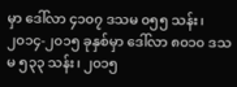မှာ ဒေါ်လာ ၄၁၀၇ ဒသမ ၀၅၅ သန်း၊ ၂၀၁၄-၂၀၁၅ ခုနှစ်မှာ ဒေါ်လာ ၈၀၁၀ ဒသမ ၅၃၃ သန်း၊ ၂၀၁၅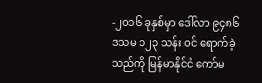-၂၀၁၆ ခုနှစ်မှာ ဒေါ်လာ ၉၄၈၆ ဒသမ ၁၂၃ သန်း ဝင် ရောက်ခဲ့သည်ကို မြန်မာနိုင်ငံ ကော်မ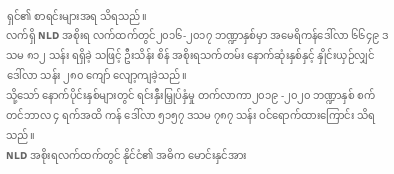ရှင်၏ စာရင်းများအရ သိရသည်။
လက်ရှိ NLD အစိုးရ လက်ထက်တွင်၂၀၁၆-၂၀၁၇ ဘဏ္ဍာနှစ်မှာ အမေရိကန်ဒေါ်လာ ၆၆၄၉ ဒသမ ၈၁၂ သန်း ရရှိခဲ့ သဖြင့် ဦးသိန်း စိန် အစိုးရသက်တမ်း နောက်ဆုံးနှစ်နှင့် နှိုင်းယှဉ်လျှင် ဒေါ်လာ သန်း ၂၈၀ ကျော် လျော့ကျခဲ့သည်။
သို့သော် နောက်ပိုင်းနှစ်များတွင် ရင်းနှီးမြှုပ်နှံမှု တက်လာကာ၂၀၁၉ -၂၀၂၀ ဘဏ္ဍာနှစ် စက်တင်ဘာလ ၄ ရက်အထိ ကန် ဒေါ်လာ ၅၁၅၇ ဒသမ ၇၈၇ သန်း ဝင်ရောက်ထားကြောင်း သိရသည်။
NLD အစိုးရလက်ထက်တွင် နိုင်ငံ၏ အဓိက မောင်းနှင်အား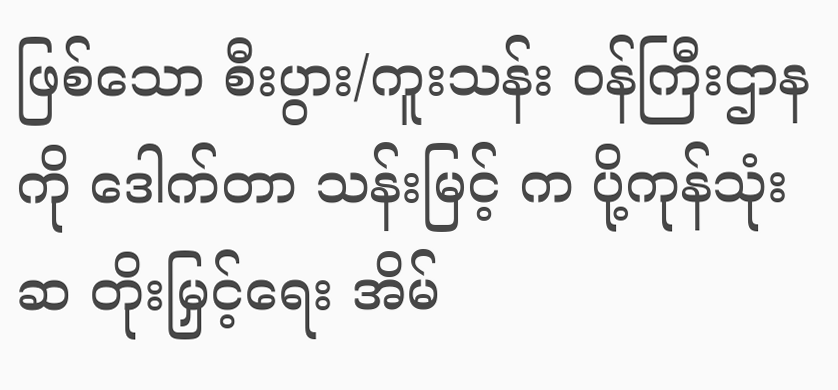ဖြစ်သော စီးပွား/ကူးသန်း ဝန်ကြီးဌာနကို ဒေါက်တာ သန်းမြင့် က ပို့ကုန်သုံးဆ တိုးမြှင့်ရေး အိမ်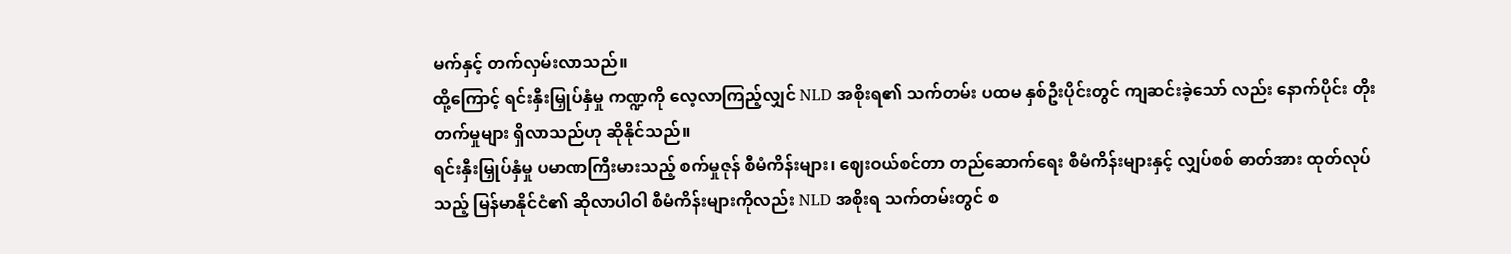မက်နှင့် တက်လှမ်းလာသည်။
ထို့ကြောင့် ရင်းနှီးမြှုပ်နှံမှု ကဏ္ဍကို လေ့လာကြည့်လျှင် NLD အစိုးရ၏ သက်တမ်း ပထမ နှစ်ဦးပိုင်းတွင် ကျဆင်းခဲ့သော် လည်း နောက်ပိုင်း တိုးတက်မှုများ ရှိလာသည်ဟု ဆိုနိုင်သည်။
ရင်းနှီးမြှုပ်နှံမှု ပမာဏကြီးမားသည့် စက်မှုဇုန် စီမံကိန်းများ၊ ဈေးဝယ်စင်တာ တည်ဆောက်ရေး စီမံကိန်းများနှင့် လျှပ်စစ် ဓာတ်အား ထုတ်လုပ်သည့် မြန်မာနိုင်ငံ၏ ဆိုလာပါဝါ စီမံကိန်းများကိုလည်း NLD အစိုးရ သက်တမ်းတွင် စ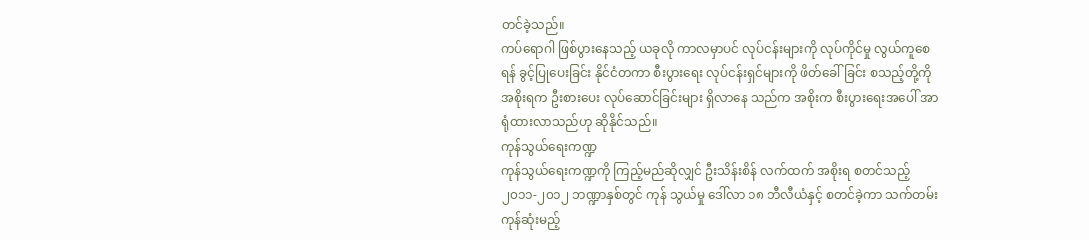တင်ခဲ့သည်။
ကပ်ရောဂါ ဖြစ်ပွားနေသည့် ယခုလို ကာလမှာပင် လုပ်ငန်းများကို လုပ်ကိုင်မှု လွယ်ကူစေရန် ခွင့်ပြုပေးခြင်း နိုင်ငံတကာ စီးပွားရေး လုပ်ငန်းရှင်များကို ဖိတ်ခေါ်ခြင်း စသည့်တို့ကို အစိုးရက ဦးစားပေး လုပ်ဆောင်ခြင်းများ ရှိလာနေ သည်က အစိုးက စီးပွားရေးအပေါ် အာရုံထားလာသည်ဟု ဆိုနိုင်သည်။
ကုန်သွယ်ရေးကဏ္ဍ
ကုန်သွယ်ရေးကဏ္ဍကို ကြည့်မည်ဆိုလျှင် ဦးသိန်းစိန် လက်ထက် အစိုးရ စတင်သည့် ၂၀၁၁-၂၀၁၂ ဘဏ္ဍာနှစ်တွင် ကုန် သွယ်မှု ဒေါ်လာ ၁၈ ဘီလီယံနှင့် စတင်ခဲ့ကာ သက်တမ်းကုန်ဆုံးမည့်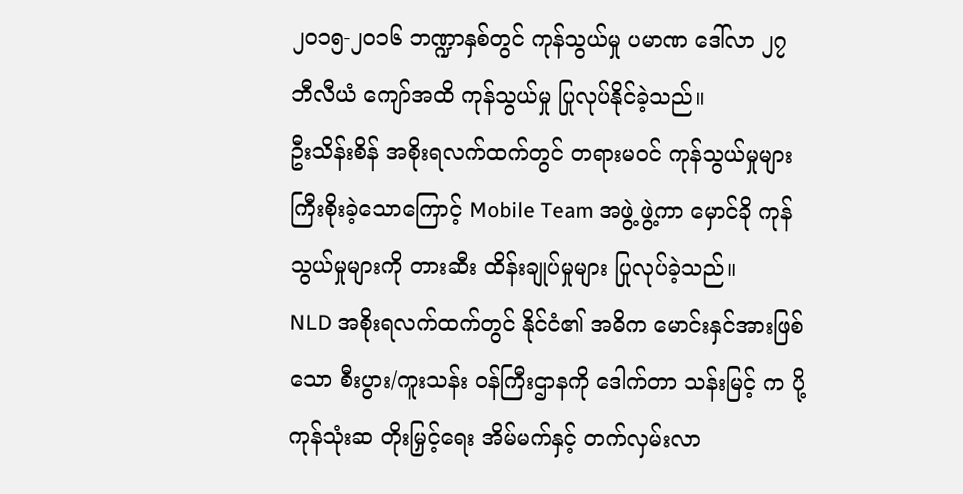၂၀၁၅-၂၀၁၆ ဘဏ္ဍာနှစ်တွင် ကုန်သွယ်မှု ပမာဏ ဒေါ်လာ ၂၇ ဘီလီယံ ကျော်အထိ ကုန်သွယ်မှု ပြုလုပ်နိုင်ခဲ့သည်။
ဦးသိန်းစိန် အစိုးရလက်ထက်တွင် တရားမဝင် ကုန်သွယ်မှုများ ကြီးစိုးခဲ့သောကြောင့် Mobile Team အဖွဲ့ ဖွဲ့ကာ မှောင်ခို ကုန်သွယ်မှုများကို တားဆီး ထိန်းချုပ်မှုများ ပြုလုပ်ခဲ့သည်။
NLD အစိုးရလက်ထက်တွင် နိုင်ငံ၏ အဓိက မောင်းနှင်အားဖြစ်သော စီးပွား/ကူးသန်း ဝန်ကြီးဌာနကို ဒေါက်တာ သန်းမြင့် က ပို့ကုန်သုံးဆ တိုးမြှင့်ရေး အိမ်မက်နှင့် တက်လှမ်းလာ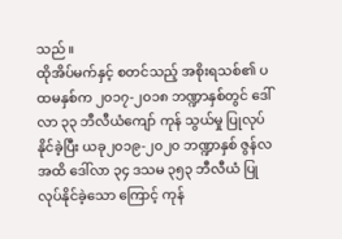သည်။
ထိုအိပ်မက်နှင့် စတင်သည့် အစိုးရသစ်၏ ပထမနှစ်က ၂၀၁၇-၂၀၁၈ ဘဏ္ဍာနှစ်တွင် ဒေါ်လာ ၃၃ ဘီလီယံကျော် ကုန် သွယ်မှု ပြုလုပ်နိုင်ခဲ့ပြီး ယခု၂၀၁၉-၂၀၂၀ ဘဏ္ဍာနှစ် ဇွန်လအထိ ဒေါ်လာ ၃၄ ဒသမ ၃၅၃ ဘီလီယံ ပြုလုပ်နိုင်ခဲ့သော ကြောင့် ကုန်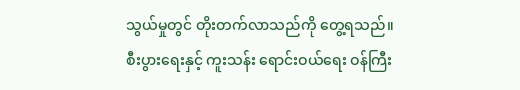သွယ်မှုတွင် တိုးတက်လာသည်ကို တွေ့ရသည်။
စီးပွားရေးနှင့် ကူးသန်း ရောင်းဝယ်ရေး ဝန်ကြီး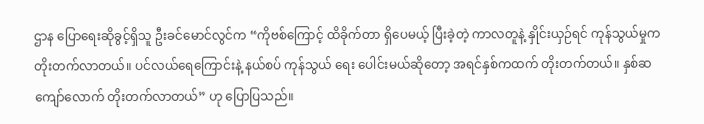ဌာန ပြောရေးဆိုခွင့်ရှိသူ ဦးခင်မောင်လွင်က “ကိုဗစ်ကြောင့် ထိခိုက်တာ ရှိပေမယ့် ပြီးခဲ့တဲ့ ကာလတူနဲ့ နှိုင်းယှဉ်ရင် ကုန်သွယ်မှုက တိုးတက်လာတယ်။ ပင်လယ်ရေကြောင်းနဲ့ နယ်စပ် ကုန်သွယ် ရေး ပေါင်းမယ်ဆိုတော့ အရင်နှစ်ကထက် တိုးတက်တယ်။ နှစ်ဆကျော်လောက် တိုးတက်လာတယ်” ဟု ပြောပြသည်။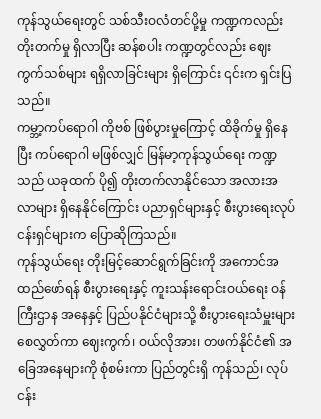ကုန်သွယ်ရေးတွင် သစ်သီးဝလံတင်ပို့မှု ကဏ္ဍကလည်း တိုးတက်မှု ရှိလာပြီး ဆန်စပါး ကဏ္ဍတွင်လည်း ဈေးကွက်သစ်များ ရရှိလာခြင်းများ ရှိကြောင်း ၎င်းက ရှင်းပြသည်။
ကမ္ဘာ့ကပ်ရောဂါ ကိုဗစ် ဖြစ်ပွားမှုကြောင့် ထိခိုက်မှု ရှိနေပြီး ကပ်ရောဂါ မဖြစ်လျှင် မြန်မာ့ကုန်သွယ်ရေး ကဏ္ဍသည် ယခုထက် ပို၍ တိုးတက်လာနိုင်သော အလားအလာများ ရှိနေနိုင်ကြောင်း ပညာရှင်များနှင့် စီးပွားရေးလုပ်ငန်းရှင်များက ပြောဆိုကြသည်။
ကုန်သွယ်ရေး တိုးမြင့်ဆောင်ရွက်ခြင်းကို အကောင်အထည်ဖော်ရန် စီးပွားရေးနှင့် ကူးသန်းရောင်းဝယ်ရေး ဝန်ကြီးဌာန အနေနှင့် ပြည်ပနိုင်ငံများသို့ စီးပွားရေးသံမှူးများ စေလွှတ်ကာ ဈေးကွက်၊ ဝယ်လိုအား၊ တဖက်နိုင်ငံ၏ အခြေအနေများကို စုံစမ်းကာ ပြည်တွင်းရှိ ကုန်သည်၊ လုပ်ငန်း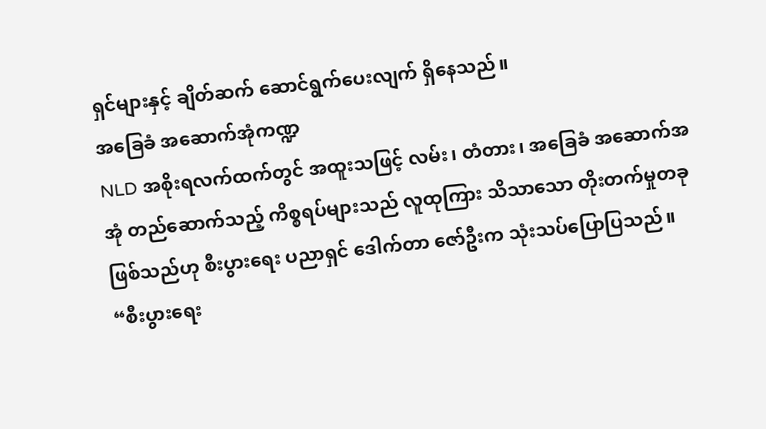ရှင်များနှင့် ချိတ်ဆက် ဆောင်ရွက်ပေးလျက် ရှိနေသည်။
အခြေခံ အဆောက်အုံကဏ္ဍ
NLD အစိုးရလက်ထက်တွင် အထူးသဖြင့် လမ်း၊ တံတား၊ အခြေခံ အဆောက်အအုံ တည်ဆောက်သည့် ကိစ္စရပ်များသည် လူထုကြား သိသာသော တိုးတက်မှုတခု ဖြစ်သည်ဟု စီးပွားရေး ပညာရှင် ဒေါက်တာ ဇော်ဦးက သုံးသပ်ပြောပြသည်။
“စီးပွားရေး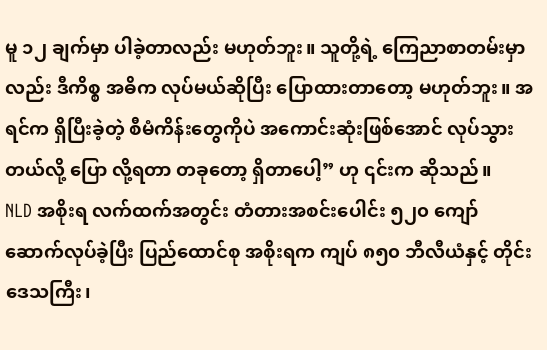မူ ၁၂ ချက်မှာ ပါခဲ့တာလည်း မဟုတ်ဘူး။ သူတို့ရဲ့ ကြေညာစာတမ်းမှာလည်း ဒီကိစ္စ အဓိက လုပ်မယ်ဆိုပြီး ပြောထားတာတော့ မဟုတ်ဘူး။ အရင်က ရှိပြီးခဲ့တဲ့ စီမံကိန်းတွေကိုပဲ အကောင်းဆုံးဖြစ်အောင် လုပ်သွားတယ်လို့ ပြော လို့ရတာ တခုတော့ ရှိတာပေါ့” ဟု ၎င်းက ဆိုသည်။
NLD အစိုးရ လက်ထက်အတွင်း တံတားအစင်းပေါင်း ၅၂၀ ကျော် ဆောက်လုပ်ခဲ့ပြီး ပြည်ထောင်စု အစိုးရက ကျပ် ၈၅၀ ဘီလီယံနှင့် တိုင်းဒေသကြီး၊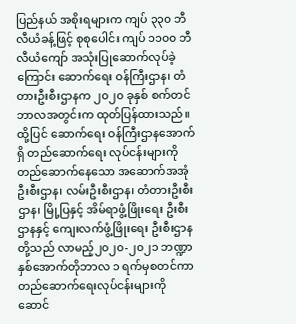ပြည်နယ် အစိုးရများက ကျပ် ၃၃၀ ဘီလီယံခန့်ဖြင့် စုစုပေါင်း ကျပ် ၁၁၀၀ ဘီလီယံကျော် အသုံးပြုဆောက်လုပ်ခဲ့ကြောင်း ဆောက်ရေး ဝန်ကြီးဌာန၊ တံတားဦးစီးဌာနက ၂၀၂၀ ခုနှစ် စက်တင်ဘာလအတွင်းက ထုတ်ပြန်ထားသည်။
ထို့ပြင် ဆောက်ရေး ဝန်ကြီးဌာနအောက်ရှိ တည်ဆောက်ရေး လုပ်ငန်းများကို တည်ဆောက်နေသော အဆောက်အအုံ ဦးစီးဌာန၊ လမ်းဦးစီးဌာန၊ တံတားဦးစီးဌာန၊ မြို့ပြနှင့် အိမ်ရာဖွံ့ဖြိုးရေး ဦးစီးဌာနနှင့် ကျေးလက်ဖွံ့ဖြိုးရေး ဦးစီးဌာနတို့သည် လာမည့်၂၀၂၀-၂၀၂၁ ဘဏ္ဍာနှစ်အောက်တိုဘာလ ၁ ရက်မှစတင်ကာ တည်ဆောက်ရေးလုပ်ငန်းများကို ဆောင်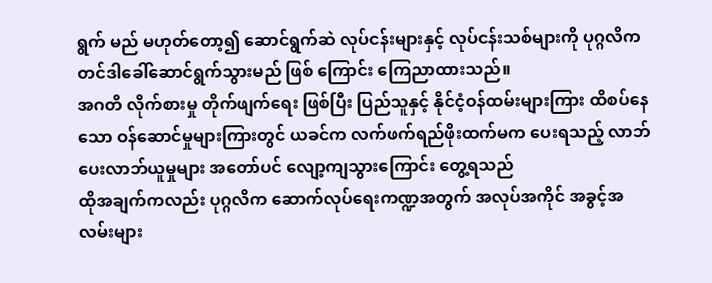ရွက် မည် မဟုတ်တော့၍ ဆောင်ရွက်ဆဲ လုပ်ငန်းများနှင့် လုပ်ငန်းသစ်များကို ပုဂ္ဂလိက တင်ဒါခေါ်ဆောင်ရွက်သွားမည် ဖြစ် ကြောင်း ကြေညာထားသည်။
အဂတိ လိုက်စားမှု တိုက်ဖျက်ရေး ဖြစ်ပြီး ပြည်သူနှင့် နိုင်ငံ့ဝန်ထမ်းများကြား ထိစပ်နေသော ဝန်ဆောင်မှုများကြားတွင် ယခင်က လက်ဖက်ရည်ဖိုးထက်မက ပေးရသည့် လာဘ်ပေးလာဘ်ယူမှုများ အတော်ပင် လျော့ကျသွားကြောင်း တွေ့ရသည်
ထိုအချက်ကလည်း ပုဂ္ဂလိက ဆောက်လုပ်ရေးကဏ္ဍအတွက် အလုပ်အကိုင် အခွင့်အလမ်းများ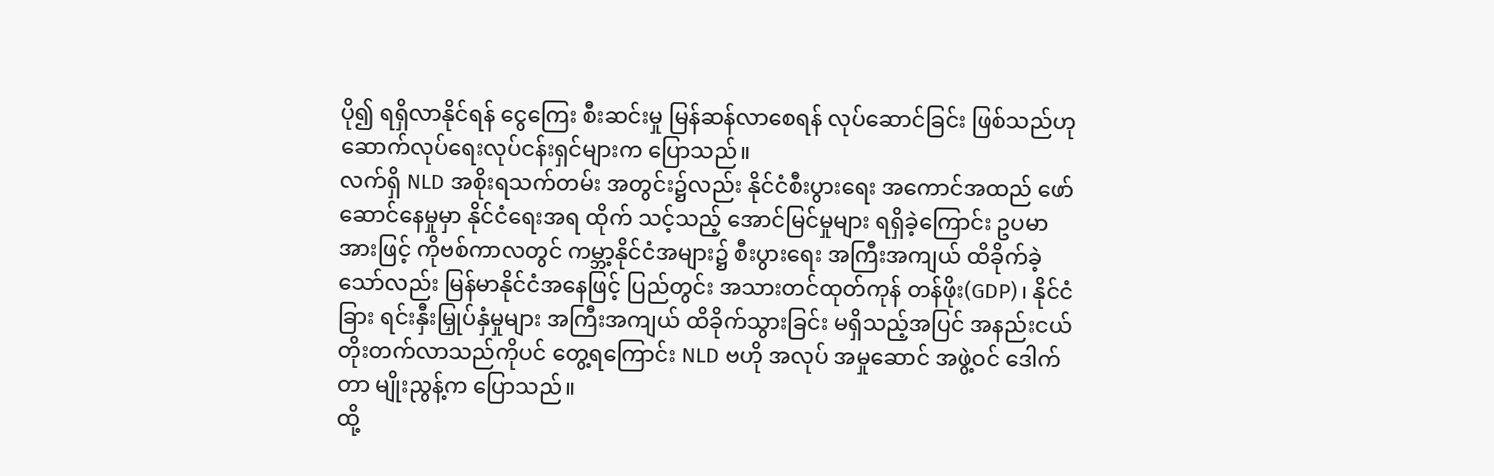ပို၍ ရရှိလာနိုင်ရန် ငွေကြေး စီးဆင်းမှု မြန်ဆန်လာစေရန် လုပ်ဆောင်ခြင်း ဖြစ်သည်ဟု ဆောက်လုပ်ရေးလုပ်ငန်းရှင်များက ပြောသည်။
လက်ရှိ NLD အစိုးရသက်တမ်း အတွင်း၌လည်း နိုင်ငံစီးပွားရေး အကောင်အထည် ဖော်ဆောင်နေမှုမှာ နိုင်ငံရေးအရ ထိုက် သင့်သည့် အောင်မြင်မှုများ ရရှိခဲ့ကြောင်း ဥပမာအားဖြင့် ကိုဗစ်ကာလတွင် ကမ္ဘာ့နိုင်ငံအများ၌ စီးပွားရေး အကြီးအကျယ် ထိခိုက်ခဲ့သော်လည်း မြန်မာနိုင်ငံအနေဖြင့် ပြည်တွင်း အသားတင်ထုတ်ကုန် တန်ဖိုး(GDP)၊ နိုင်ငံခြား ရင်းနှီးမြှုပ်နှံမှုများ အကြီးအကျယ် ထိခိုက်သွားခြင်း မရှိသည့်အပြင် အနည်းငယ် တိုးတက်လာသည်ကိုပင် တွေ့ရကြောင်း NLD ဗဟို အလုပ် အမှုဆောင် အဖွဲ့ဝင် ဒေါက်တာ မျိုးညွန့်က ပြောသည်။
ထို့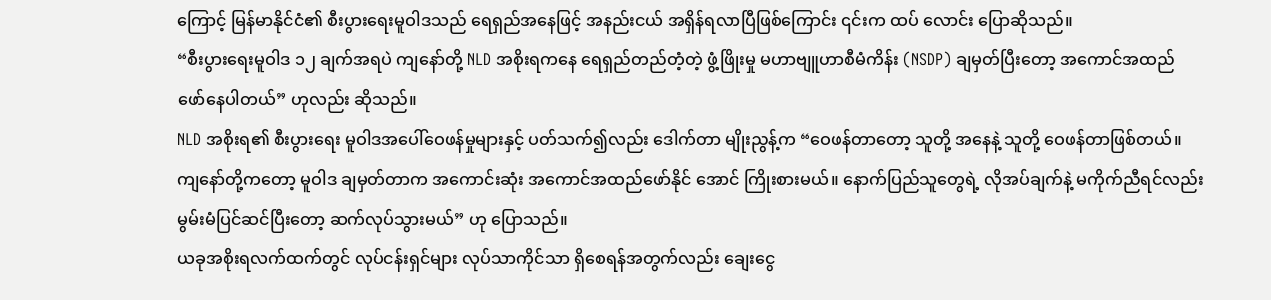ကြောင့် မြန်မာနိုင်ငံ၏ စီးပွားရေးမူဝါဒသည် ရေရှည်အနေဖြင့် အနည်းငယ် အရှိန်ရလာပြီဖြစ်ကြောင်း ၎င်းက ထပ် လောင်း ပြောဆိုသည်။
“စီးပွားရေးမူဝါဒ ၁၂ ချက်အရပဲ ကျနော်တို့ NLD အစိုးရကနေ ရေရှည်တည်တံ့တဲ့ ဖွံ့ဖြိုးမှု မဟာဗျူဟာစီမံကိန်း (NSDP) ချမှတ်ပြီးတော့ အကောင်အထည် ဖော်နေပါတယ်” ဟုလည်း ဆိုသည်။
NLD အစိုးရ၏ စီးပွားရေး မူဝါဒအပေါ်ဝေဖန်မှုများနှင့် ပတ်သက်၍လည်း ဒေါက်တာ မျိုးညွန့်က “ဝေဖန်တာတော့ သူတို့ အနေနဲ့ သူတို့ ဝေဖန်တာဖြစ်တယ်။ ကျနော်တို့ကတော့ မူဝါဒ ချမှတ်တာက အကောင်းဆုံး အကောင်အထည်ဖော်နိုင် အောင် ကြိုးစားမယ်။ နောက်ပြည်သူတွေရဲ့ လိုအပ်ချက်နဲ့ မကိုက်ညီရင်လည်း မွမ်းမံပြင်ဆင်ပြီးတော့ ဆက်လုပ်သွားမယ်” ဟု ပြောသည်။
ယခုအစိုးရလက်ထက်တွင် လုပ်ငန်းရှင်များ လုပ်သာကိုင်သာ ရှိစေရန်အတွက်လည်း ချေးငွေ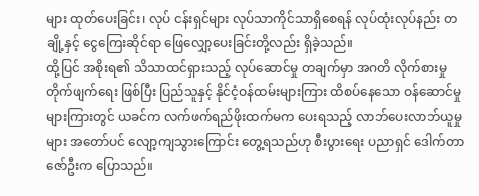များ ထုတ်ပေးခြင်း၊ လုပ် ငန်းရှင်များ လုပ်သာကိုင်သာရှိစေရန် လုပ်ထုံးလုပ်နည်း တချို့နှင့် ငွေကြေးဆိုင်ရာ ဖြေလျှော့ပေးခြင်းတို့လည်း ရှိခဲ့သည်။
ထို့ပြင် အစိုးရ၏ သိသာထင်ရှားသည့် လုပ်ဆောင်မှု တချက်မှာ အဂတိ လိုက်စားမှု တိုက်ဖျက်ရေး ဖြစ်ပြီး ပြည်သူနှင့် နိုင်ငံ့ဝန်ထမ်းများကြား ထိစပ်နေသော ဝန်ဆောင်မှုများကြားတွင် ယခင်က လက်ဖက်ရည်ဖိုးထက်မက ပေးရသည့် လာဘ်ပေးလာဘ်ယူမှုများ အတော်ပင် လျော့ကျသွားကြောင်း တွေ့ရသည်ဟု စီးပွားရေး ပညာရှင် ဒေါက်တာ ဇော်ဦးက ပြောသည်။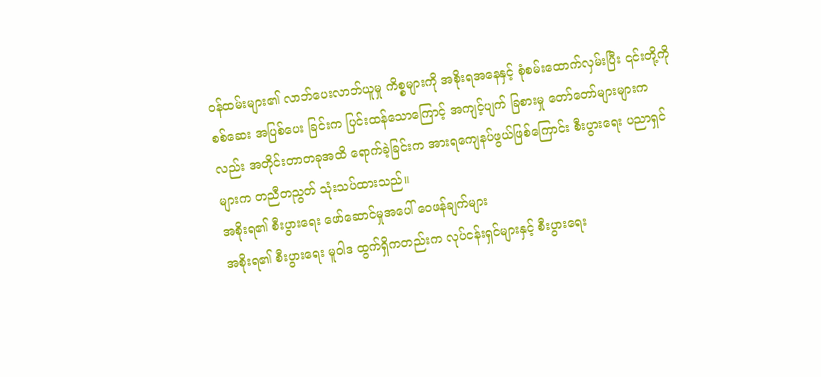ဝန်ထမ်းများ၏ လာဘ်ပေးလာဘ်ယူမှု ကိစ္စများကို အစိုးရအနေနှင့် စုံစမ်းထောက်လှမ်းပြီး ၎င်းတို့ကို စစ်ဆေး အပြစ်ပေး ခြင်းက ပြင်းထန်သောကြောင့် အကျင့်ပျက် ခြစားမှု တော်တော်များများကလည်း အတိုင်းတာတခုအထိ ရောက်ခဲ့ခြင်းက အားရကျေနပ်ဖွယ်ဖြစ်ကြောင်း စီးပွားရေး ပညာရှင်များက တညီတညွတ် သုံးသပ်ထားသည်။
အစိုးရ၏ စီးပွားရေး ဖော်ဆောင်မှုအပေါ် ဝေဖန်ချက်များ
အစိုးရ၏ စီးပွားရေး မူဝါဒ ထွက်ရှိကတည်းက လုပ်ငန်းရှင်များနှင့် စီးပွားရေး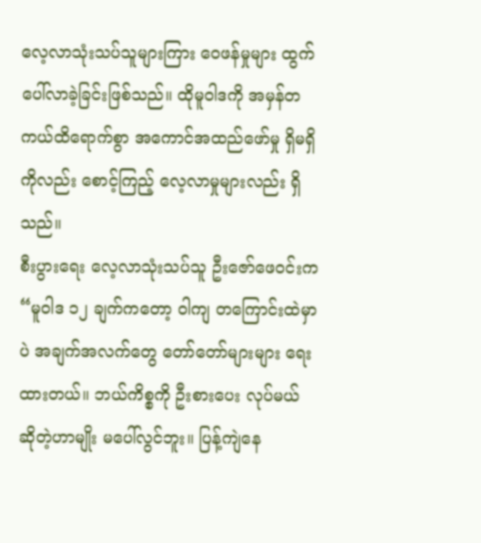လေ့လာသုံးသပ်သူများကြား ဝေဖန်မှုများ ထွက်ပေါ်လာခဲ့ခြင်းဖြစ်သည်။ ထိုမူဝါဒကို အမှန်တကယ်ထိရောက်စွာ အကောင်အထည်ဖော်မှု ရှိမရှိကိုလည်း စောင့်ကြည့် လေ့လာမှုများလည်း ရှိသည်။
စီးပွားရေး လေ့လာသုံးသပ်သူ ဦးဇော်ဖေဝင်းက “မူဝါဒ ၁၂ ချက်ကတော့ ဝါကျ တကြောင်းထဲမှာပဲ အချက်အလက်တွေ တော်တော်များများ ရေးထားတယ်။ ဘယ်ကိစ္စကို ဦးစားပေး လုပ်မယ် ဆိုတဲ့ဟာမျိုး မပေါ်လွင်ဘူး။ ပြန့်ကျဲနေ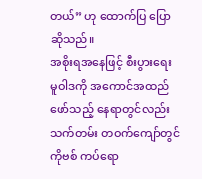တယ်” ဟု ထောက်ပြ ပြောဆိုသည်။
အစိုးရအနေဖြင့် စီးပွားရေး မူဝါဒကို အကောင်အထည်ဖော်သည့် နေရာတွင်လည်း သက်တမ်း တဝက်ကျော်တွင် ကိုဗစ် ကပ်ရော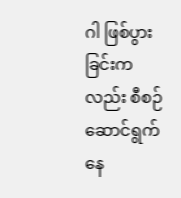ဂါ ဖြစ်ပွားခြင်းကလည်း စီစဉ်ဆောင်ရွက်နေ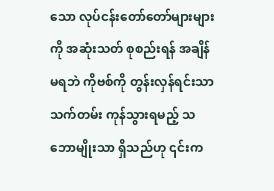သော လုပ်ငန်းတော်တော်များများကို အဆုံးသတ် စုစည်းရန် အချိန် မရဘဲ ကိုဗစ်ကို တွန်းလှန်ရင်းသာ သက်တမ်း ကုန်သွားရမည့် သဘောမျိုးသာ ရှိသည်ဟု ၎င်းက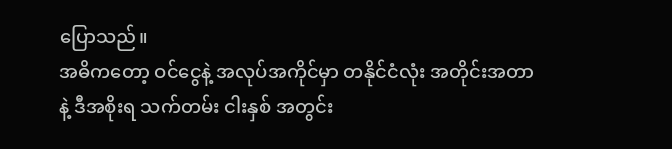ပြောသည်။
အဓိကတော့ ဝင်ငွေနဲ့ အလုပ်အကိုင်မှာ တနိုင်ငံလုံး အတိုင်းအတာနဲ့ ဒီအစိုးရ သက်တမ်း ငါးနှစ် အတွင်း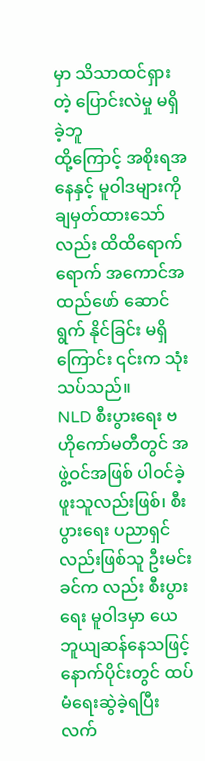မှာ သိသာထင်ရှားတဲ့ ပြောင်းလဲမှု မရှိခဲ့ဘူ
ထို့ကြောင့် အစိုးရအနေနှင့် မူဝါဒများကို ချမှတ်ထားသော်လည်း ထိထိရောက်ရောက် အကောင်အထည်ဖော် ဆောင်ရွက် နိုင်ခြင်း မရှိကြောင်း ၎င်းက သုံးသပ်သည်။
NLD စီးပွားရေး ဗဟိုကော်မတီတွင် အဖွဲ့ဝင်အဖြစ် ပါဝင်ခဲ့ဖူးသူလည်းဖြစ်၊ စီးပွားရေး ပညာရှင်လည်းဖြစ်သူ ဦးမင်းခင်က လည်း စီးပွားရေး မူဝါဒမှာ ယေဘူယျဆန်နေသဖြင့် နောက်ပိုင်းတွင် ထပ်မံရေးဆွဲခဲ့ရပြီး လက်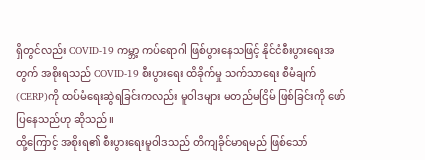ရှိတွင်လည်း COVID-19 ကမ္ဘာ့ ကပ်ရောဂါ ဖြစ်ပွားနေသဖြင့် နိုင်ငံစီးပွားရေးအတွက် အစိုးရသည် COVID-19 စီးပွားရေး ထိခိုက်မှု သက်သာရေး စီမံချက် (CERP)ကို ထပ်မံရေးဆွဲရခြင်းကလည်း မူဝါဒများ မတည်မငြိမ် ဖြစ်ခြင်းကို ဖော်ပြနေသည်ဟု ဆိုသည်။
ထို့ကြောင့် အစိုးရ၏ စီးပွားရေးမူဝါဒသည် တိကျခိုင်မာရမည် ဖြစ်သော်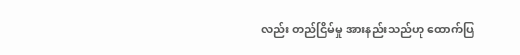လည်း တည်ငြိမ်မှု အားနည်းသည်ဟု ထောက်ပြ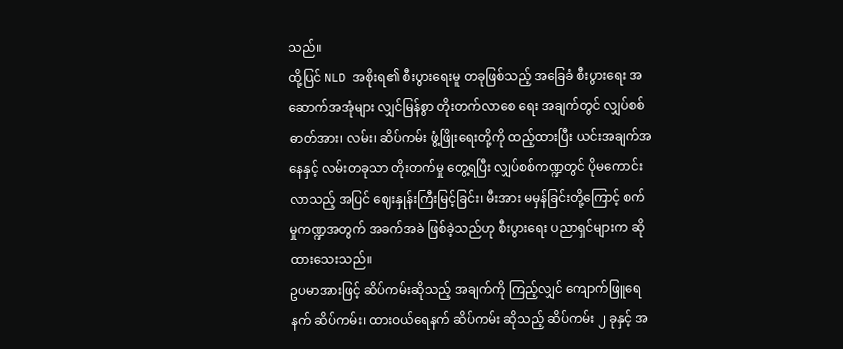သည်။
ထို့ပြင် NLD အစိုးရ၏ စီးပွားရေးမူ တခုဖြစ်သည့် အခြေခံ စီးပွားရေး အဆောက်အအုံများ လျှင်မြန်စွာ တိုးတက်လာစေ ရေး အချက်တွင် လျှပ်စစ်ဓာတ်အား၊ လမ်း၊ ဆိပ်ကမ်း ဖွံ့ဖြိုးရေးတို့ကို ထည့်ထားပြီး ယင်းအချက်အနေနှင့် လမ်းတခုသာ တိုးတက်မှု တွေ့ရပြီး လျှပ်စစ်ကဏ္ဍတွင် ပိုမကောင်းလာသည့် အပြင် ဈေးနှုန်းကြီးမြင့်ခြင်း၊ မီးအား မမှန်ခြင်းတို့ကြောင့် စက်မှုကဏ္ဍအတွက် အခက်အခဲ ဖြစ်ခဲ့သည်ဟု စီးပွားရေး ပညာရှင်များက ဆိုထားသေးသည်။
ဥပမာအားဖြင့် ဆိပ်ကမ်းဆိုသည့် အချက်ကို ကြည့်လျှင် ကျောက်ဖြူရေနက် ဆိပ်ကမ်း၊ ထားဝယ်ရေနက် ဆိပ်ကမ်း ဆိုသည့် ဆိပ်ကမ်း ၂ ခုနှင့် အ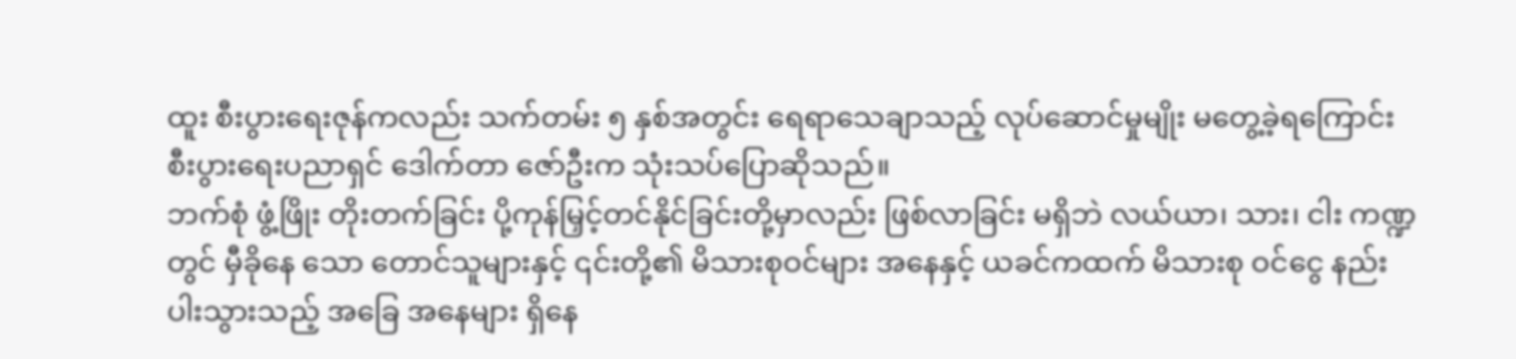ထူး စီးပွားရေးဇုန်ကလည်း သက်တမ်း ၅ နှစ်အတွင်း ရေရာသေချာသည့် လုပ်ဆောင်မှုမျိုး မတွေ့ခဲ့ရကြောင်း စီးပွားရေးပညာရှင် ဒေါက်တာ ဇော်ဦးက သုံးသပ်ပြောဆိုသည်။
ဘက်စုံ ဖွံ့ဖြိုး တိုးတက်ခြင်း ပို့ကုန်မြှင့်တင်နိုင်ခြင်းတို့မှာလည်း ဖြစ်လာခြင်း မရှိဘဲ လယ်ယာ၊ သား၊ ငါး ကဏ္ဍတွင် မှီခိုနေ သော တောင်သူများနှင့် ၎င်းတို့၏ မိသားစုဝင်များ အနေနှင့် ယခင်ကထက် မိသားစု ဝင်ငွေ နည်းပါးသွားသည့် အခြေ အနေများ ရှိနေ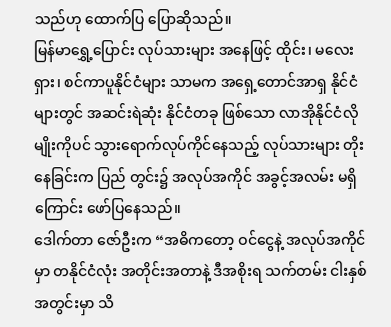သည်ဟု ထောက်ပြ ပြောဆိုသည်။
မြန်မာရွှေ့ပြောင်း လုပ်သားများ အနေဖြင့် ထိုင်း၊ မလေးရှား၊ စင်ကာပူနိုင်ငံများ သာမက အရှေ့တောင်အာရှ နိုင်ငံများတွင် အဆင်းရဲဆုံး နိုင်ငံတခု ဖြစ်သော လာအိုနိုင်ငံလိုမျိုးကိုပင် သွားရောက်လုပ်ကိုင်နေသည့် လုပ်သားများ တိုးနေခြင်းက ပြည် တွင်း၌ အလုပ်အကိုင် အခွင့်အလမ်း မရှိကြောင်း ဖော်ပြနေသည်။
ဒေါက်တာ ဇော်ဦးက “အဓိကတော့ ဝင်ငွေနဲ့ အလုပ်အကိုင်မှာ တနိုင်ငံလုံး အတိုင်းအတာနဲ့ ဒီအစိုးရ သက်တမ်း ငါးနှစ် အတွင်းမှာ သိ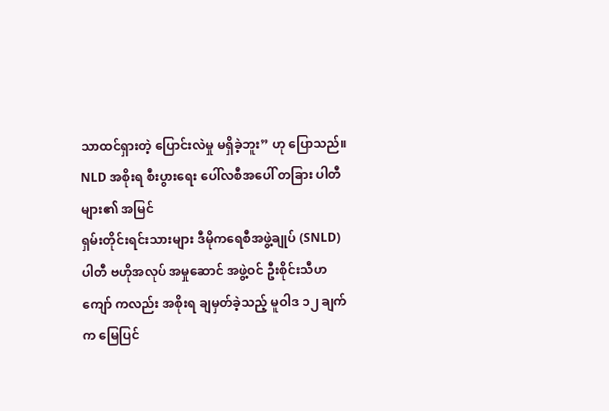သာထင်ရှားတဲ့ ပြောင်းလဲမှု မရှိခဲ့ဘူး” ဟု ပြောသည်။
NLD အစိုးရ စီးပွားရေး ပေါ်လစီအပေါ် တခြား ပါတီများ၏ အမြင်
ရှမ်းတိုင်းရင်းသားများ ဒီမိုကရေစီအဖွဲ့ချုပ် (SNLD) ပါတီ ဗဟိုအလုပ် အမှုဆောင် အဖွဲ့ဝင် ဦးစိုင်းသီဟကျော် ကလည်း အစိုးရ ချမှတ်ခဲ့သည့် မူဝါဒ ၁၂ ချက်က မြေပြင်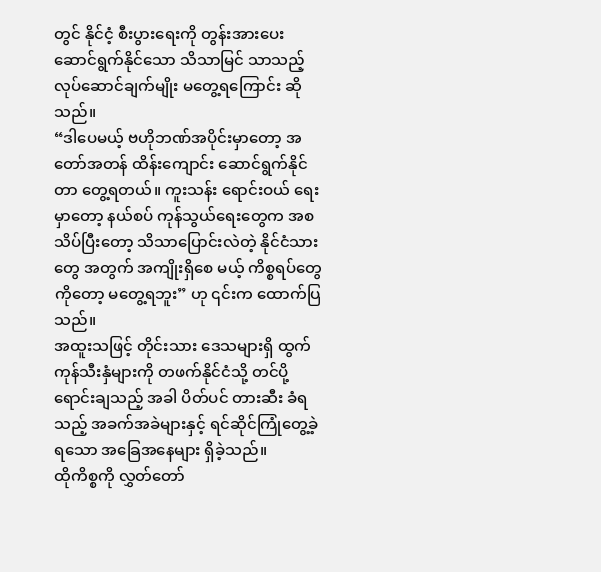တွင် နိုင်ငံ့ စီးပွားရေးကို တွန်းအားပေး ဆောင်ရွက်နိုင်သော သိသာမြင် သာသည့် လုပ်ဆောင်ချက်မျိုး မတွေ့ရကြောင်း ဆိုသည်။
“ဒါပေမယ့် ဗဟိုဘဏ်အပိုင်းမှာတော့ အတော်အတန် ထိန်းကျောင်း ဆောင်ရွက်နိုင်တာ တွေ့ရတယ်။ ကူးသန်း ရောင်းဝယ် ရေးမှာတော့ နယ်စပ် ကုန်သွယ်ရေးတွေက အစ သိပ်ပြီးတော့ သိသာပြောင်းလဲတဲ့ နိုင်ငံသားတွေ အတွက် အကျိုးရှိစေ မယ့် ကိစ္စရပ်တွေကိုတော့ မတွေ့ရဘူး” ဟု ၎င်းက ထောက်ပြသည်။
အထူးသဖြင့် တိုင်းသား ဒေသများရှိ ထွက်ကုန်သီးနှံများကို တဖက်နိုင်ငံသို့ တင်ပို့ရောင်းချသည့် အခါ ပိတ်ပင် တားဆီး ခံရသည့် အခက်အခဲများနှင့် ရင်ဆိုင်ကြုံတွေ့ခဲ့ရသော အခြေအနေများ ရှိခဲ့သည်။
ထိုကိစ္စကို လွှတ်တော်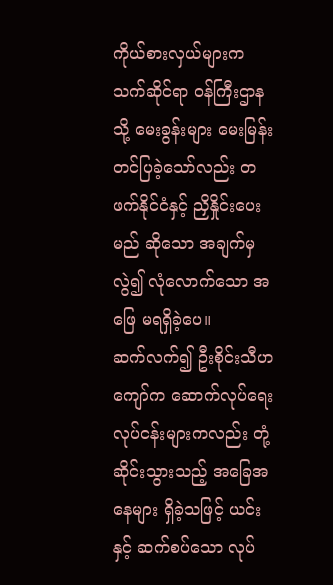ကိုယ်စားလှယ်များက သက်ဆိုင်ရာ ဝန်ကြီးဌာနသို့ မေးခွန်းများ မေးမြန်း တင်ပြခဲ့သော်လည်း တဖက်နိုင်ငံနှင့် ညှိနှိုင်းပေးမည် ဆိုသော အချက်မှလွဲ၍ လုံလောက်သော အဖြေ မရရှိခဲ့ပေ။
ဆက်လက်၍ ဦးစိုင်းသီဟကျော်က ဆောက်လုပ်ရေး လုပ်ငန်းများကလည်း တုံ့ဆိုင်းသွားသည့် အခြေအနေများ ရှိခဲ့သဖြင့် ယင်းနှင့် ဆက်စပ်သော လုပ်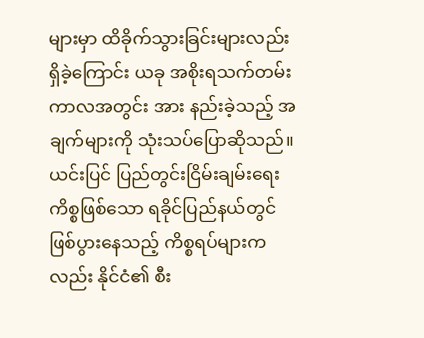များမှာ ထိခိုက်သွားခြင်းများလည်း ရှိခဲ့ကြောင်း ယခု အစိုးရသက်တမ်း ကာလအတွင်း အား နည်းခဲ့သည့် အချက်များကို သုံးသပ်ပြောဆိုသည်။
ယင်းပြင် ပြည်တွင်းငြိမ်းချမ်းရေး ကိစ္စဖြစ်သော ရခိုင်ပြည်နယ်တွင် ဖြစ်ပွားနေသည့် ကိစ္စရပ်များကလည်း နိုင်ငံ၏ စီး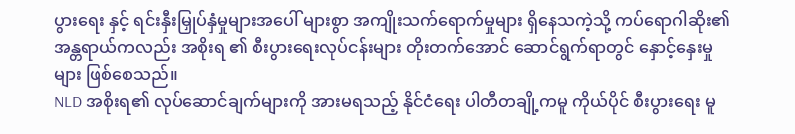ပွားရေး နှင့် ရင်းနှီးမြှုပ်နှံမှုများအပေါ် များစွာ အကျိုးသက်ရောက်မှုများ ရှိနေသကဲ့သို့ ကပ်ရောဂါဆိုး၏ အန္တရာယ်ကလည်း အစိုးရ ၏ စီးပွားရေးလုပ်ငန်းများ တိုးတက်အောင် ဆောင်ရွက်ရာတွင် နှောင့်နှေးမှုများ ဖြစ်စေသည်။
NLD အစိုးရ၏ လုပ်ဆောင်ချက်များကို အားမရသည့် နိုင်ငံရေး ပါတီတချို့ကမူ ကိုယ်ပိုင် စီးပွားရေး မူ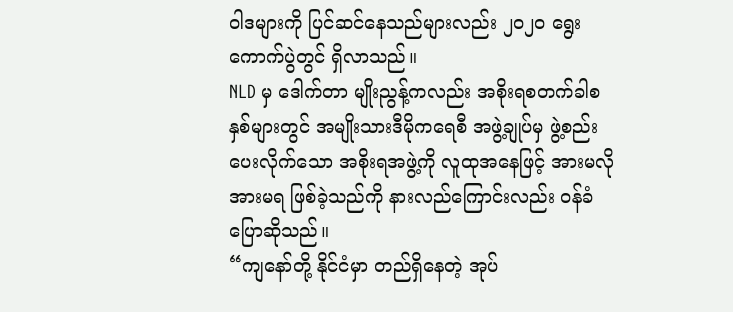ဝါဒများကို ပြင်ဆင်နေသည်များလည်း ၂၀၂၀ ရွေးကောက်ပွဲတွင် ရှိလာသည်။
NLD မှ ဒေါက်တာ မျိုးညွန့်ကလည်း အစိုးရစတက်ခါစနှစ်များတွင် အမျိုးသားဒီမိုကရေစီ အဖွဲ့ချုပ်မှ ဖွဲ့စည်းပေးလိုက်သော အစိုးရအဖွဲ့ကို လူထုအနေဖြင့် အားမလို အားမရ ဖြစ်ခဲ့သည်ကို နားလည်ကြောင်းလည်း ဝန်ခံ ပြောဆိုသည်။
“ကျနော်တို့ နိုင်ငံမှာ တည်ရှိနေတဲ့ အုပ်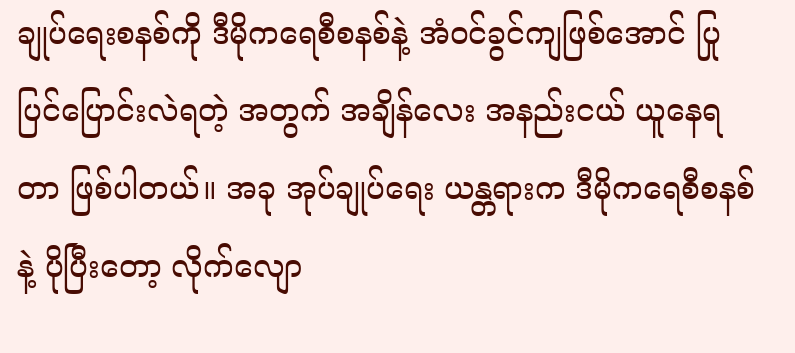ချုပ်ရေးစနစ်ကို ဒီမိုကရေစီစနစ်နဲ့ အံဝင်ခွင်ကျဖြစ်အောင် ပြုပြင်ပြောင်းလဲရတဲ့ အတွက် အချိန်လေး အနည်းငယ် ယူနေရတာ ဖြစ်ပါတယ်။ အခု အုပ်ချုပ်ရေး ယန္တရားက ဒီမိုကရေစီစနစ်နဲ့ ပိုပြီးတော့ လိုက်လျော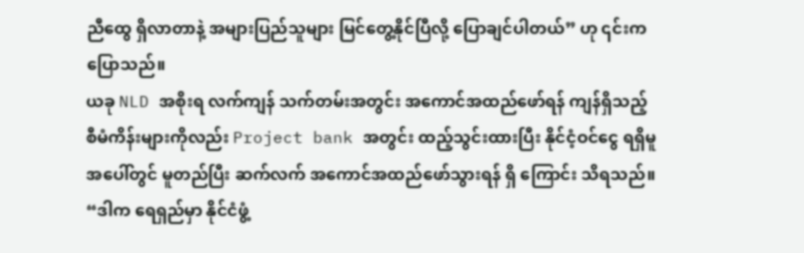ညီထွေ ရှိလာတာနဲ့ အများပြည်သူများ မြင်တွေ့နိုင်ပြီလို့ ပြောချင်ပါတယ်” ဟု ၎င်းက ပြောသည်။
ယခု NLD အစိုးရ လက်ကျန် သက်တမ်းအတွင်း အကောင်အထည်ဖော်ရန် ကျန်ရှိသည့် စီမံကိန်းများကိုလည်း Project bank အတွင်း ထည့်သွင်းထားပြီး နိုင်ငံ့ဝင်ငွေ ရရှိမူအပေါ်တွင် မူတည်ပြီး ဆက်လက် အကောင်အထည်ဖော်သွားရန် ရှိ ကြောင်း သိရသည်။
“ဒါက ရေရှည်မှာ နိုင်ငံဖွံ့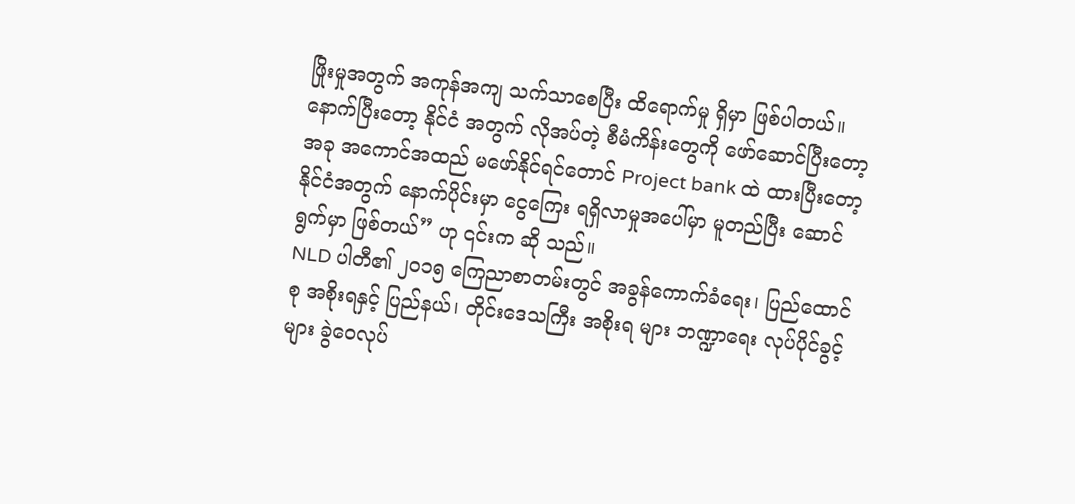ဖြိုးမှုအတွက် အကုန်အကျ သက်သာစေပြီး ထိရောက်မှု ရှိမှာ ဖြစ်ပါတယ်။ နောက်ပြီးတော့ နိုင်ငံ အတွက် လိုအပ်တဲ့ စီမံကိန်းတွေကို ဖော်ဆောင်ပြီးတော့ အခု အကောင်အထည် မဖော်နိုင်ရင်တောင် Project bank ထဲ ထားပြီးတော့ နိုင်ငံအတွက် နောက်ပိုင်းမှာ ငွေကြေး ရရှိလာမှုအပေါ်မှာ မူတည်ပြီး ဆောင်ရွက်မှာ ဖြစ်တယ်” ဟု ၎င်းက ဆို သည်။
NLD ပါတီ၏ ၂၀၁၅ ကြေညာစာတမ်းတွင် အခွန်ကောက်ခံရေး၊ ပြည်ထောင်စု အစိုးရနှင့် ပြည်နယ်၊ တိုင်းဒေသကြီး အစိုးရ များ ဘဏ္ဍာရေး လုပ်ပိုင်ခွင့်များ ခွဲဝေလုပ်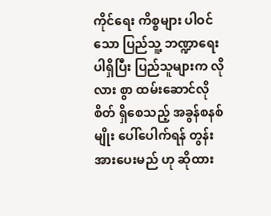ကိုင်ရေး ကိစ္စများ ပါဝင်သော ပြည်သူ့ ဘဏ္ဍာရေး ပါရှိပြီး ပြည်သူများက လိုလား စွာ ထမ်းဆောင်လိုစိတ် ရှိစေသည့် အခွန်စနစ်မျိုး ပေါ်ပေါက်ရန် တွန်းအားပေးမည် ဟု ဆိုထား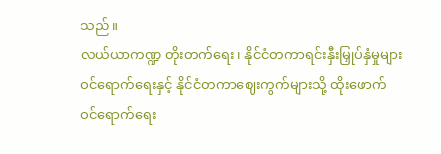သည်။
လယ်ယာကဏ္ဍ တိုးတက်ရေး၊ နိုင်ငံတကာရင်းနှီးမြှုပ်နှံမှုများ ဝင်ရောက်ရေးနှင့် နိုင်ငံတကာဈေးကွက်များသို့ ထိုးဖောက် ဝင်ရောက်ရေး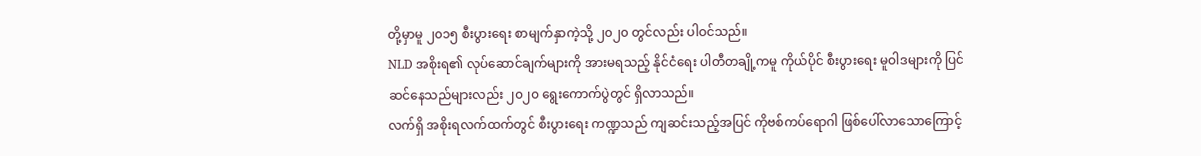တို့မှာမူ ၂၀၁၅ စီးပွားရေး စာမျက်နှာကဲ့သို့ ၂၀၂၀ တွင်လည်း ပါဝင်သည်။
NLD အစိုးရ၏ လုပ်ဆောင်ချက်များကို အားမရသည့် နိုင်ငံရေး ပါတီတချို့ကမူ ကိုယ်ပိုင် စီးပွားရေး မူဝါဒများကို ပြင်ဆင်နေသည်များလည်း ၂၀၂၀ ရွေးကောက်ပွဲတွင် ရှိလာသည်။
လက်ရှိ အစိုးရလက်ထက်တွင် စီးပွားရေး ကဏ္ဍသည် ကျဆင်းသည့်အပြင် ကိုဗစ်ကပ်ရောဂါ ဖြစ်ပေါ်လာသောကြောင့်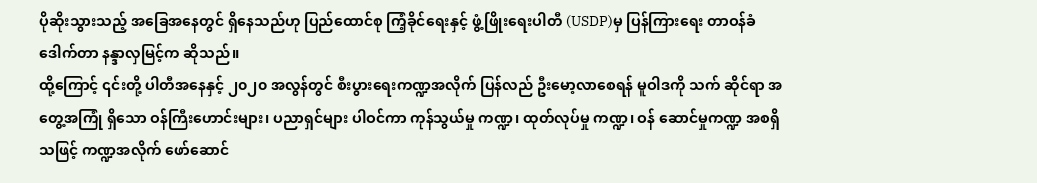ပိုဆိုးသွားသည့် အခြေအနေတွင် ရှိနေသည်ဟု ပြည်ထောင်စု ကြံ့ခိုင်ရေးနှင့် ဖွံ့ဖြိုးရေးပါတီ (USDP)မှ ပြန်ကြားရေး တာဝန်ခံ ဒေါက်တာ နန္ဒာလှမြင့်က ဆိုသည်။
ထို့ကြောင့် ၎င်းတို့ ပါတီအနေနှင့် ၂၀၂၀ အလွန်တွင် စီးပွားရေးကဏ္ဍအလိုက် ပြန်လည် ဦးမော့လာစေရန် မူဝါဒကို သက် ဆိုင်ရာ အတွေ့အကြုံ ရှိသော ဝန်ကြီးဟောင်းများ၊ ပညာရှင်များ ပါဝင်ကာ ကုန်သွယ်မှု ကဏ္ဍ၊ ထုတ်လုပ်မှု ကဏ္ဍ၊ ဝန် ဆောင်မှုကဏ္ဍ အစရှိသဖြင့် ကဏ္ဍအလိုက် ဖော်ဆောင်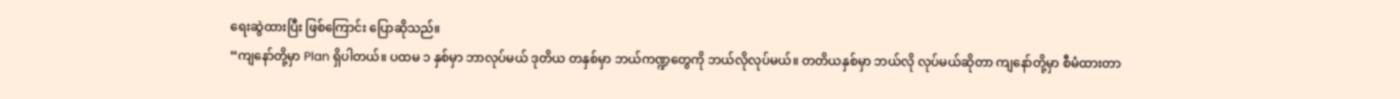ရေးဆွဲထားပြီး ဖြစ်ကြောင်း ပြောဆိုသည်။
“ကျနော်တို့မှာ Plan ရှိပါတယ်။ ပထမ ၁ နှစ်မှာ ဘာလုပ်မယ် ဒုတိယ တနှစ်မှာ ဘယ်ကဏ္ဍတွေကို ဘယ်လိုလုပ်မယ်။ တတိယနှစ်မှာ ဘယ်လို လုပ်မယ်ဆိုတာ ကျနော်တို့မှာ စီမံထားတာ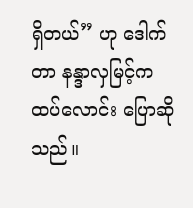ရှိတယ်” ဟု ဒေါက်တာ နန္ဒာလှမြင့်က ထပ်လောင်း ပြောဆိုသည်။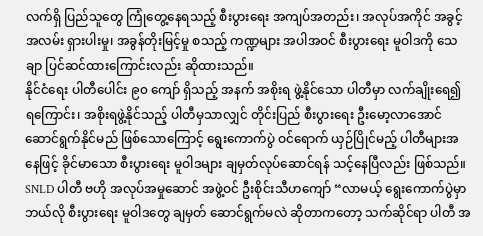လက်ရှိ ပြည်သူတွေ ကြုံတွေ့နေရသည့် စီးပွားရေး အကျပ်အတည်း၊ အလုပ်အကိုင် အခွင့်အလမ်း ရှားပါးမှု၊ အခွန်တိုးမြင့်မှု စသည့် ကဏ္ဍများ အပါအဝင် စီးပွားရေး မူဝါဒကို သေချာ ပြင်ဆင်ထားကြောင်းလည်း ဆိုထားသည်။
နိုင်ငံရေး ပါတီပေါင်း ၉၀ ကျော် ရှိသည့် အနက် အစိုးရ ဖွဲ့နိုင်သော ပါတီမှာ လက်ချိုးရေ၍ ရကြောင်း၊ အစိုးရဖွဲ့နိုင်သည့် ပါတီမှသာလျှင် တိုင်းပြည် စီးပွားရေး ဦးမော့လာအောင် ဆောင်ရွက်နိုင်မည် ဖြစ်သောကြောင့် ရွေးကောက်ပွဲ ဝင်ရောက် ယှဉ်ပြိုင်မည့် ပါတီများအနေဖြင့် ခိုင်မာသော စီးပွားရေး မူဝါဒများ ချမှတ်လုပ်ဆောင်ရန် သင့်နေပြီလည်း ဖြစ်သည်။
SNLD ပါတီ ဗဟို အလုပ်အမှုဆောင် အဖွဲ့ဝင် ဦးစိုင်းသီဟကျော် “လာမယ့် ရွေးကောက်ပွဲမှာ ဘယ်လို စီးပွားရေး မူဝါဒတွေ ချမှတ် ဆောင်ရွက်မလဲ ဆိုတာကတော့ သက်ဆိုင်ရာ ပါတီ အ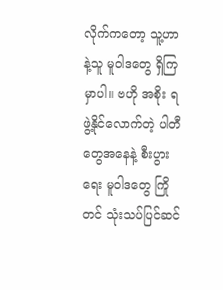လိုက်ကတော့ သူ့ဟာနဲ့သူ မူဝါဒတွေ ရှိကြမှာပါ။ ဗဟို အစိုး ရ ဖွဲ့နိုင်လောက်တဲ့ ပါတီတွေအနေနဲ့ စီးပွားရေး မူဝါဒတွေ ကြိုတင် သုံးသပ်ပြင်ဆင်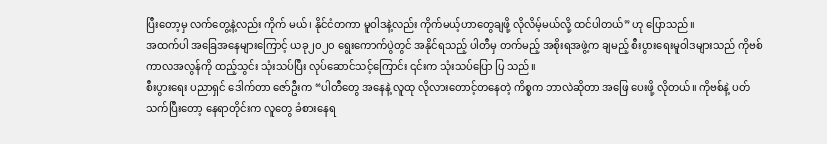ပြီးတော့မှ လက်တွေ့နဲ့လည်း ကိုက် မယ်၊ နိုင်ငံတကာ မူဝါဒနဲ့လည်း ကိုက်မယ့်ဟာတွေချဖို့ လိုလိမ့်မယ်လို့ ထင်ပါတယ်” ဟု ပြောသည်။
အထက်ပါ အခြေအနေများကြောင့် ယခု၂၀၂၀ ရွေးကောက်ပွဲတွင် အနိုင်ရသည့် ပါတီမှ တက်မည့် အစိုးရအဖွဲ့က ချမည့် စီးပွားရေးမူဝါဒများသည် ကိုဗစ်ကာလအလွန်ကို ထည့်သွင်း သုံးသပ်ပြီး လုပ်ဆောင်သင့်ကြောင်း ၎င်းက သုံးသပ်ပြော ပြ သည်။
စီးပွားရေး ပညာရှင် ဒေါက်တာ ဇော်ဦးက “ပါတီတွေ အနေနဲ့ လူထု လိုလားတောင့်တနေတဲ့ ကိစ္စက ဘာလဲဆိုတာ အဖြေ ပေးဖို့ လိုတယ်။ ကိုဗစ်နဲ့ ပတ်သက်ပြီးတော့ နေရာတိုင်းက လူတွေ ခံစားနေရ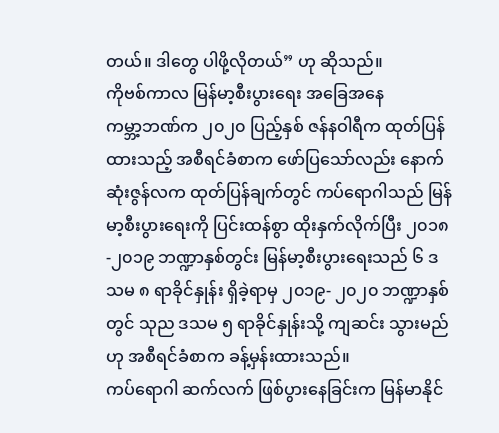တယ်။ ဒါတွေ ပါဖို့လိုတယ်” ဟု ဆိုသည်။
ကိုဗစ်ကာလ မြန်မာ့စီးပွားရေး အခြေအနေ
ကမ္ဘာ့ဘဏ်က ၂၀၂၀ ပြည့်နှစ် ဇန်နဝါရီက ထုတ်ပြန်ထားသည့် အစီရင်ခံစာက ဖော်ပြသော်လည်း နောက်ဆုံးဇွန်လက ထုတ်ပြန်ချက်တွင် ကပ်ရောဂါသည် မြန်မာ့စီးပွားရေးကို ပြင်းထန်စွာ ထိုးနှက်လိုက်ပြီး ၂၀၁၈-၂၀၁၉ ဘဏ္ဍာနှစ်တွင်း မြန်မာ့စီးပွားရေးသည် ၆ ဒသမ ၈ ရာခိုင်နှုန်း ရှိခဲ့ရာမှ ၂၀၁၉- ၂၀၂၀ ဘဏ္ဍာနှစ်တွင် သုည ဒသမ ၅ ရာခိုင်နှုန်းသို့ ကျဆင်း သွားမည်ဟု အစီရင်ခံစာက ခန့်မှန်းထားသည်။
ကပ်ရောဂါ ဆက်လက် ဖြစ်ပွားနေခြင်းက မြန်မာနိုင်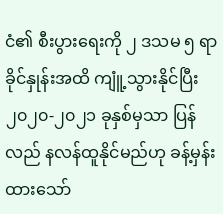ငံ၏ စီးပွားရေးကို ၂ ဒသမ ၅ ရာခိုင်နှုန်းအထိ ကျူံ့သွားနိုင်ပြီး ၂၀၂၀-၂၀၂၁ ခုနှစ်မှသာ ပြန်လည် နလန်ထူနိုင်မည်ဟု ခန့်မှန်းထားသော်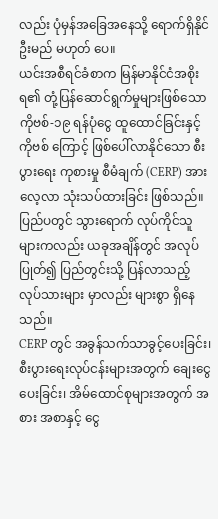လည်း ပုံမှန်အခြေအနေသို့ ရောက်ရှိနိုင်ဦးမည် မဟုတ် ပေ။
ယင်းအစီရင်ခံစာက မြန်မာနိုင်ငံအစိုးရ၏ တုံ့ပြန်ဆောင်ရွက်မှုများဖြစ်သော ကိုဗစ်-၁၉ ရန်ပုံငွေ ထူထောင်ခြင်းနှင့် ကိုဗစ် ကြောင့် ဖြစ်ပေါ်လာနိုင်သော စီးပွားရေး ကုစားမှု စီမံချက် (CERP) အား လေ့လာ သုံးသပ်ထားခြင်း ဖြစ်သည်။
ပြည်ပတွင် သွားရောက် လုပ်ကိုင်သူများကလည်း ယခုအချိန်တွင် အလုပ်ပြုတ်၍ ပြည်တွင်းသို့ ပြန်လာသည့် လုပ်သားများ မှာလည်း များစွာ ရှိနေသည်။
CERP တွင် အခွန်သက်သာခွင့်ပေးခြင်း၊ စီးပွားရေးလုပ်ငန်းများအတွက် ချေးငွေပေးခြင်း၊ အိမ်ထောင်စုများအတွက် အစား အစာနှင့် ငွေ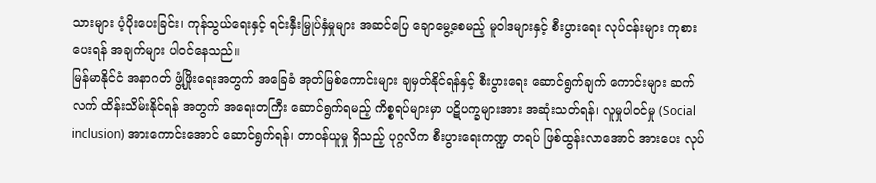သားများ ပံ့ပိုးပေးခြင်း၊ ကုန်သွယ်ရေးနှင့် ရင်းနှီးမြှုပ်နှံမှုများ အဆင်ပြေ ချောမွေ့စေမည့် မူဝါဒများနှင့် စီးပွားရေး လုပ်ငန်းများ ကုစားပေးရန် အချက်များ ပါဝင်နေသည်။
မြန်မာနိုင်ငံ အနာဂတ် ဖွံ့ဖြိုးရေးအတွက် အခြေခံ အုတ်မြစ်ကောင်းများ ချမှတ်နိုင်ရန်နှင့် စီးပွားရေး ဆောင်ရွက်ချက် ကောင်းများ ဆက်လက် ထိန်းသိမ်းနိုင်ရန် အတွက် အရေးတကြီး ဆောင်ရွက်ရမည့် ကိစ္စရပ်များမှာ ပဋိပက္ခများအား အဆုံးသတ်ရန်၊ လူမှုပါဝင်မှု (Social inclusion) အားကောင်းအောင် ဆောင်ရွက်ရန်၊ တာဝန်ယူမှု ရှိသည့် ပုဂ္ဂလိက စီးပွားရေးကဏ္ဍ တရပ် ဖြစ်ထွန်းလာအောင် အားပေး လုပ်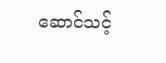ဆောင်သင့်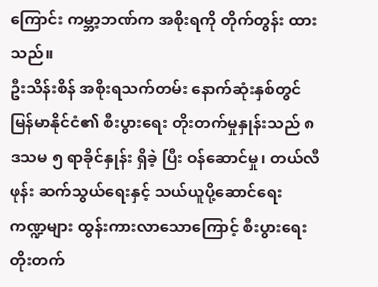ကြောင်း ကမ္ဘာ့ဘဏ်က အစိုးရကို တိုက်တွန်း ထားသည်။
ဦးသိန်းစိန် အစိုးရသက်တမ်း နောက်ဆုံးနှစ်တွင် မြန်မာနိုင်ငံ၏ စီးပွားရေး တိုးတက်မှုနှုန်းသည် ၈ ဒသမ ၅ ရာခိုင်နှုန်း ရှိခဲ့ ပြီး ဝန်ဆောင်မှု၊ တယ်လီဖုန်း ဆက်သွယ်ရေးနှင့် သယ်ယူပို့ဆောင်ရေး ကဏ္ဍများ ထွန်းကားလာသောကြောင့် စီးပွားရေး တိုးတက်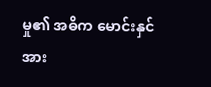မှု၏ အဓိက မောင်းနှင်အား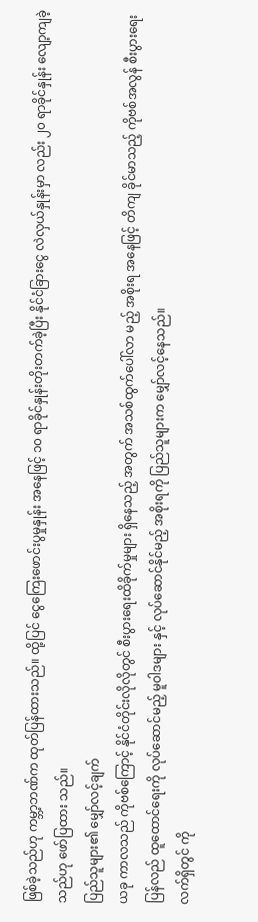ဖြစ်ခဲ့သည်ဟု ကမ္ဘာ့ဘဏ်က ထုတ်ပြန်ထားသည်။ ထို့ပြင် ငွေကြေးဖောင်းပွမှုနှုန်း အနေဖြင့် ၁၀ ရာခိုင်နှုန်းတိုးတက်ခဲ့ပြီး နိုင်ငံခြားငွေ လဲလှယ်နှုန်းမှာ လည်း ၂၀ ရာခိုင်နှုန်း လျော့ကျခဲ့သည်ဟု ဖော်ပြထား သည်။
ပြည်သူများ၏ မျှော်လင့်ချက်
ယခု ကာလသည် ကိုဗစ်ကြောင့် နိုင်ငံတိုင်းလိုလိုတွင် စီးပွားရေးထိခိုက်မှုများ ရှိနေသည့် အတွက် အသစ်ထွက်ပေါ်လာ မည့် အစိုးရ အနေဖြင့် တိကျ ခိုင်မာသည့် ကိုဗစ်အလွန် စီးပွားရေး ပြန်လည် ထူထောင်ရေးကို လုပ်ဆောင်မည့် မူဝါဒများ နှင့် လုပ်ဆောင်နိုင်မည့် အစိုးရကို ပြည်သူများက မျှော်လင့်နေသည်။
လက်ရှိတွင် ကို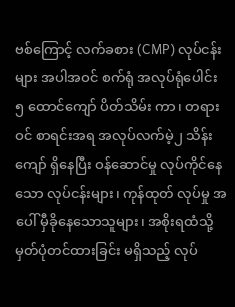ဗစ်ကြောင့် လက်ခစား (CMP) လုပ်ငန်းများ အပါအဝင် စက်ရုံ အလုပ်ရုံပေါင်း ၅ ထောင်ကျော် ပိတ်သိမ်း ကာ၊ တရားဝင် စာရင်းအရ အလုပ်လက်မဲ့၂ သိန်းကျော် ရှိနေပြီး ဝန်ဆောင်မှု လုပ်ကိုင်နေသော လုပ်ငန်းများ၊ ကုန်ထုတ် လုပ်မှု အပေါ် မှီခိုနေသောသူများ၊ အစိုးရထံသို့ မှတ်ပုံတင်ထားခြင်း မရှိသည့် လုပ်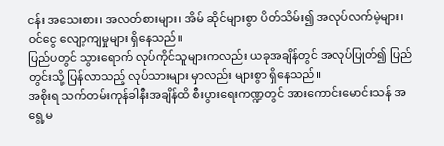ငန်း အသေးစား၊ အလတ်စားများ၊ အိမ် ဆိုင်များစွာ ပိတ်သိမ်း၍ အလုပ်လက်မဲ့များ၊ ဝင်ငွေ လျော့ကျမှုများ ရှိနေသည်။
ပြည်ပတွင် သွားရောက် လုပ်ကိုင်သူများကလည်း ယခုအချိန်တွင် အလုပ်ပြုတ်၍ ပြည်တွင်းသို့ ပြန်လာသည့် လုပ်သားများ မှာလည်း များစွာ ရှိနေသည်။
အစိုးရ သက်တမ်းကုန်ခါနီးအချိန်ထိ စီးပွားရေးကဏ္ဍတွင် အားကောင်းမောင်းသန် အရွေ့မ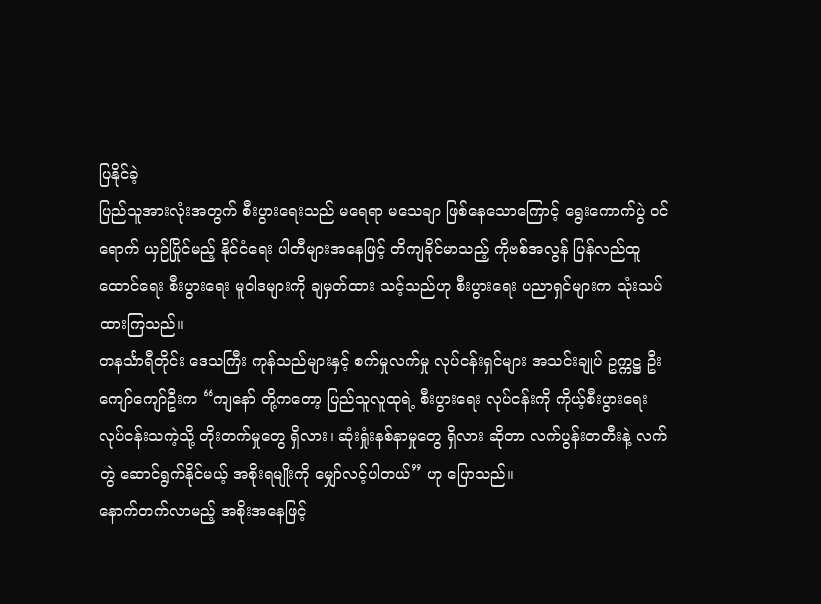ပြနိုင်ခဲ့
ပြည်သူအားလုံးအတွက် စီးပွားရေးသည် မရေရာ မသေချာ ဖြစ်နေသောကြောင့် ရွေးကောက်ပွဲ ဝင်ရောက် ယှဉ်ပြိုင်မည့် နိုင်ငံရေး ပါတီများအနေဖြင့် တိကျခိုင်မာသည့် ကိုဗစ်အလွန် ပြန်လည်ထူထောင်ရေး စီးပွားရေး မူဝါဒများကို ချမှတ်ထား သင့်သည်ဟု စီးပွားရေး ပညာရှင်များက သုံးသပ်ထားကြသည်။
တနင်္သာရီတိုင်း ဒေသကြီး ကုန်သည်များနှင့် စက်မှုလက်မှု လုပ်ငန်းရှင်များ အသင်းချုပ် ဥက္ကဋ္ဌ ဦးကျော်ကျော်ဦးက “ကျနော် တို့ကတော့ ပြည်သူလူထုရဲ့ စီးပွားရေး လုပ်ငန်းကို ကိုယ့်စီးပွားရေး လုပ်ငန်းသကဲ့သို့ တိုးတက်မှုတွေ ရှိလား၊ ဆုံးရှုံးနစ်နာမှုတွေ ရှိလား ဆိုတာ လက်ပွန်းတတီးနဲ့ လက်တွဲ ဆောင်ရွက်နိုင်မယ့် အစိုးရမျိုးကို မျှော်လင့်ပါတယ်” ဟု ပြောသည်။
နောက်တက်လာမည့် အစိုးအနေဖြင့်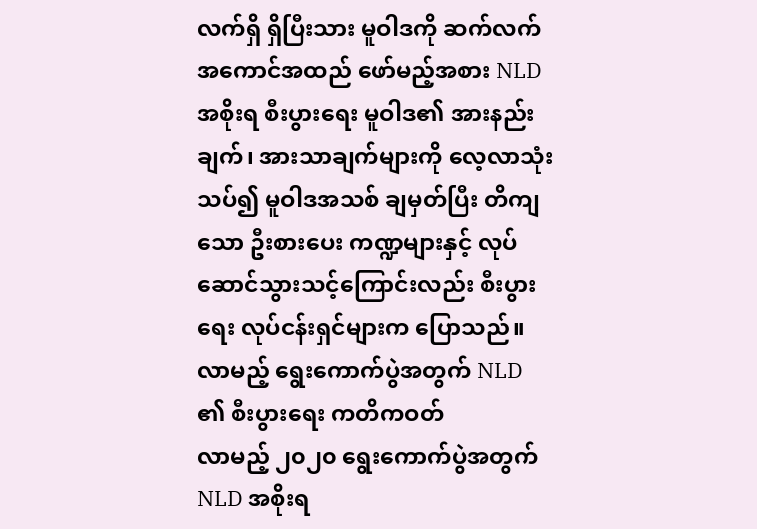လက်ရှိ ရှိပြီးသား မူဝါဒကို ဆက်လက် အကောင်အထည် ဖော်မည့်အစား NLD အစိုးရ စီးပွားရေး မူဝါဒ၏ အားနည်းချက်၊ အားသာချက်များကို လေ့လာသုံးသပ်၍ မူဝါဒအသစ် ချမှတ်ပြီး တိကျသော ဦးစားပေး ကဏ္ဍများနှင့် လုပ်ဆောင်သွားသင့်ကြောင်းလည်း စီးပွားရေး လုပ်ငန်းရှင်များက ပြောသည်။
လာမည့် ရွေးကောက်ပွဲအတွက် NLD ၏ စီးပွားရေး ကတိကဝတ်
လာမည့် ၂၀၂၀ ရွေးကောက်ပွဲအတွက် NLD အစိုးရ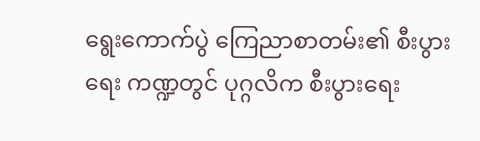ရွေးကောက်ပွဲ ကြေညာစာတမ်း၏ စီးပွားရေး ကဏ္ဍတွင် ပုဂ္ဂလိက စီးပွားရေး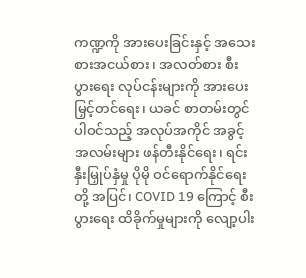ကဏ္ဍကို အားပေးခြင်းနှင့် အသေးစားအငယ်စား၊ အလတ်စား စီးပွားရေး လုပ်ငန်းများကို အားပေးမြှင့်တင်ရေး၊ ယခင် စာတမ်းတွင် ပါဝင်သည့် အလုပ်အကိုင် အခွင့်အလမ်းများ ဖန်တီးနိုင်ရေး၊ ရင်းနှီးမြှုပ်နှံမှု ပိုမို ဝင်ရောက်နိုင်ရေးတို့ အပြင်၊ COVID 19 ကြောင့် စီးပွားရေး ထိခိုက်မှုများကို လျော့ပါး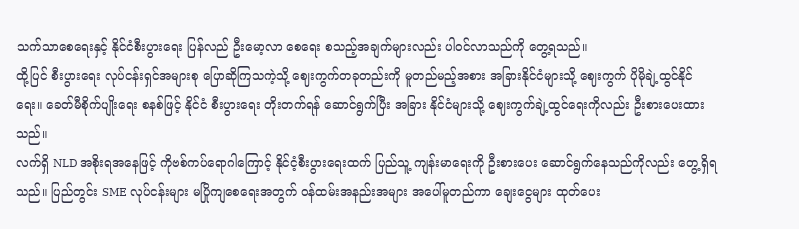သက်သာစေရေးနှင့် နိုင်ငံစီးပွားရေး ပြန်လည် ဦးမော့လာ စေရေး စသည့်အချက်များလည်း ပါဝင်လာသည်ကို တွေ့ရသည်။
ထို့ပြင် စီးပွားရေး လုပ်ငန်းရှင်အများစု ပြောဆိုကြသကဲ့သို့ ဈေးကွက်တခုတည်းကို မူတည်မည့်အစား အခြားနိုင်ငံများသို့ ဈေးကွက် ပိုမိုချဲ့ထွင်နိုင်ရေး။ ခေတ်မီစိုက်ပျိုးရေး စနစ်ဖြင့် နိုင်ငံ စီးပွားရေး တိုးတက်ရန် ဆောင်ရွက်ပြီး အခြား နိုင်ငံများသို့ ဈေးကွက်ချဲ့ထွင်ရေးကိုလည်း ဦးစားပေးထားသည်။
လက်ရှိ NLD အစိုးရအနေဖြင့် ကိုဗစ်ကပ်ရောဂါကြောင့် နိုင်ငံ့စီးပွားရေးထက် ပြည်သူ့ ကျန်းမာရေးကို ဦးစားပေး ဆောင်ရွက်နေသည်ကိုလည်း တွေ့ရှိရသည်။ ပြည်တွင်း SME လုပ်ငန်းများ မပြိုကျစေရေးအတွက် ဝန်ထမ်းအနည်းအများ အပေါ်မူတည်ကာ ချေးငွေများ ထုတ်ပေး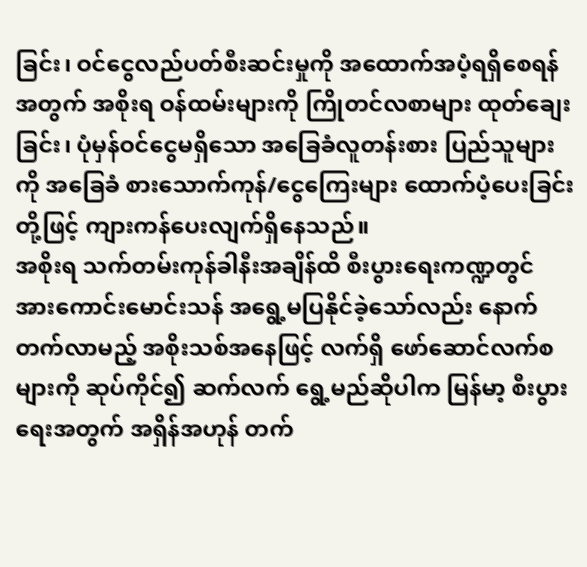ခြင်း၊ ဝင်ငွေလည်ပတ်စီးဆင်းမှုကို အထောက်အပံ့ရရှိစေရန်အတွက် အစိုးရ ဝန်ထမ်းများကို ကြိုတင်လစာများ ထုတ်ချေးခြင်း၊ ပုံမှန်ဝင်ငွေမရှိသော အခြေခံလူတန်းစား ပြည်သူများကို အခြေခံ စားသောက်ကုန်/ငွေကြေးများ ထောက်ပံ့ပေးခြင်း တို့ဖြင့် ကျားကန်ပေးလျက်ရှိနေသည်။
အစိုးရ သက်တမ်းကုန်ခါနီးအချိန်ထိ စီးပွားရေးကဏ္ဍတွင် အားကောင်းမောင်းသန် အရွေ့မပြနိုင်ခဲ့သော်လည်း နောက် တက်လာမည့် အစိုးသစ်အနေဖြင့် လက်ရှိ ဖော်ဆောင်လက်စများကို ဆုပ်ကိုင်၍ ဆက်လက် ရွေ့မည်ဆိုပါက မြန်မာ့ စီးပွားရေးအတွက် အရှိန်အဟုန် တက်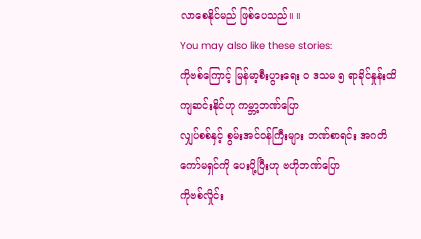လာစေနိုင်မည် ဖြစ်ပေသည်။ ။
You may also like these stories:
ကိုဗစ်ကြောင့် မြန်မာ့စီးပွားရေး ၀ ဒသမ ၅ ရာခိုင်နှုန်းထိ ကျဆင်းနိုင်ဟု ကမ္ဘာ့ဘဏ်ပြော
လျှပ်စစ်နှင့် စွမ်းအင်ဝန်ကြီးများ ဘဏ်စာရင်း အဂတိကော်မရှင်ကို ပေးပို့ပြီးဟု ဗဟိုဘဏ်ပြော
ကိုဗစ်လှိုင်း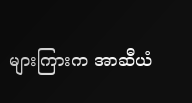များကြားက အာဆီယံ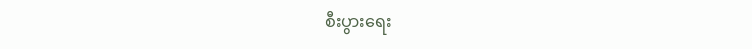စီးပွားရေး